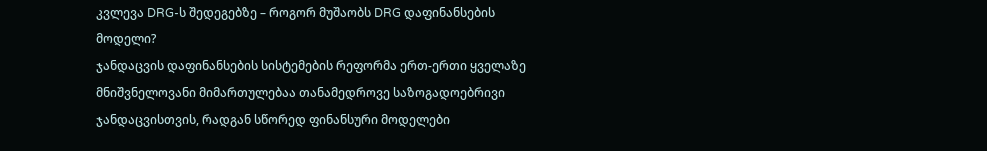კვლევა DRG-ს შედეგებზე – როგორ მუშაობს DRG დაფინანსების მოდელი?
ჯანდაცვის დაფინანსების სისტემების რეფორმა ერთ-ერთი ყველაზე მნიშვნელოვანი მიმართულებაა თანამედროვე საზოგადოებრივი ჯანდაცვისთვის, რადგან სწორედ ფინანსური მოდელები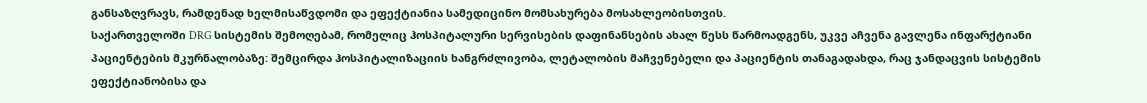განსაზღვრავს, რამდენად ხელმისაწვდომი და ეფექტიანია სამედიცინო მომსახურება მოსახლეობისთვის.
საქართველოში DRG სისტემის შემოღებამ, რომელიც ჰოსპიტალური სერვისების დაფინანსების ახალ წესს წარმოადგენს, უკვე აჩვენა გავლენა ინფარქტიანი პაციენტების მკურნალობაზე: შემცირდა ჰოსპიტალიზაციის ხანგრძლივობა, ლეტალობის მაჩვენებელი და პაციენტის თანაგადახდა, რაც ჯანდაცვის სისტემის ეფექტიანობისა და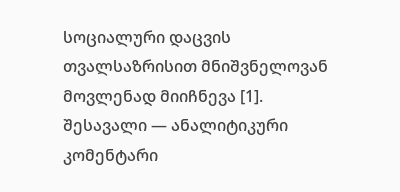სოციალური დაცვის თვალსაზრისით მნიშვნელოვან მოვლენად მიიჩნევა [1].
შესავალი — ანალიტიკური კომენტარი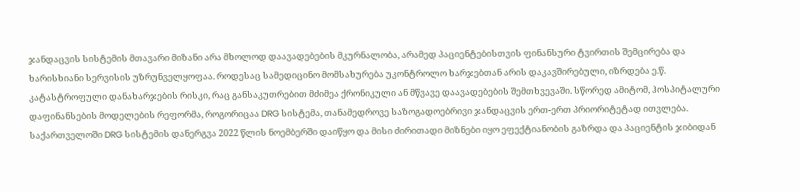ჯანდაცვის სისტემის მთავარი მიზანი არა მხოლოდ დაავადებების მკურნალობა, არამედ პაციენტებისთვის ფინანსური ტვირთის შემცირება და ხარისხიანი სერვისის უზრუნველყოფაა. როდესაც სამედიცინო მომსახურება უკონტროლო ხარჯებთან არის დაკავშირებული, იზრდება ე.წ. კატასტროფული დანახარჯების რისკი, რაც განსაკუთრებით მძიმეა ქრონიკული ან მწვავე დაავადებების შემთხვევაში. სწორედ ამიტომ, ჰოსპიტალური დაფინანსების მოდელების რეფორმა, როგორიცაა DRG სისტემა, თანამედროვე საზოგადოებრივი ჯანდაცვის ერთ-ერთ პრიორიტეტად ითვლება.
საქართველოში DRG სისტემის დანერგვა 2022 წლის ნოემბერში დაიწყო და მისი ძირითადი მიზნები იყო ეფექტიანობის გაზრდა და პაციენტის ჯიბიდან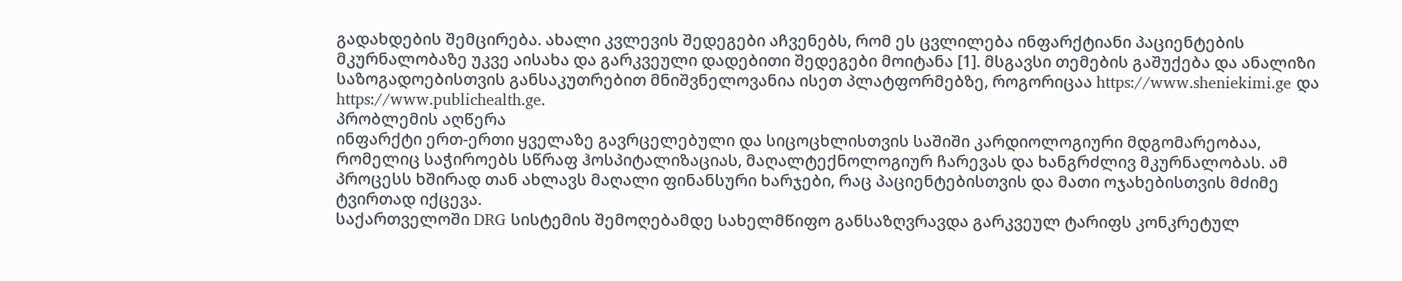გადახდების შემცირება. ახალი კვლევის შედეგები აჩვენებს, რომ ეს ცვლილება ინფარქტიანი პაციენტების მკურნალობაზე უკვე აისახა და გარკვეული დადებითი შედეგები მოიტანა [1]. მსგავსი თემების გაშუქება და ანალიზი საზოგადოებისთვის განსაკუთრებით მნიშვნელოვანია ისეთ პლატფორმებზე, როგორიცაა https://www.sheniekimi.ge და https://www.publichealth.ge.
პრობლემის აღწერა
ინფარქტი ერთ-ერთი ყველაზე გავრცელებული და სიცოცხლისთვის საშიში კარდიოლოგიური მდგომარეობაა, რომელიც საჭიროებს სწრაფ ჰოსპიტალიზაციას, მაღალტექნოლოგიურ ჩარევას და ხანგრძლივ მკურნალობას. ამ პროცესს ხშირად თან ახლავს მაღალი ფინანსური ხარჯები, რაც პაციენტებისთვის და მათი ოჯახებისთვის მძიმე ტვირთად იქცევა.
საქართველოში DRG სისტემის შემოღებამდე სახელმწიფო განსაზღვრავდა გარკვეულ ტარიფს კონკრეტულ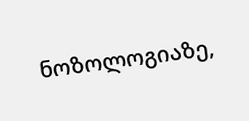ნოზოლოგიაზე,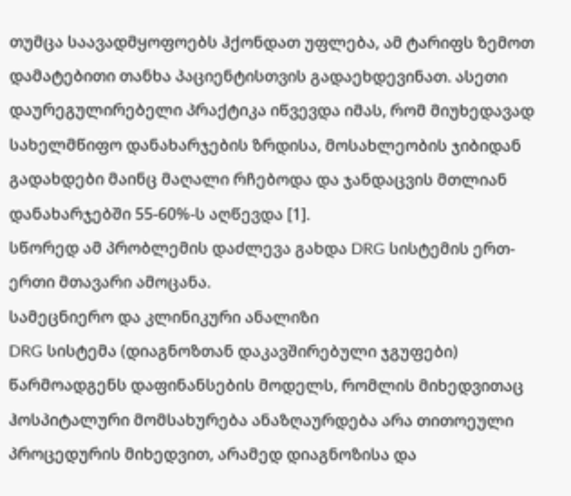თუმცა საავადმყოფოებს ჰქონდათ უფლება, ამ ტარიფს ზემოთ დამატებითი თანხა პაციენტისთვის გადაეხდევინათ. ასეთი დაურეგულირებელი პრაქტიკა იწვევდა იმას, რომ მიუხედავად სახელმწიფო დანახარჯების ზრდისა, მოსახლეობის ჯიბიდან გადახდები მაინც მაღალი რჩებოდა და ჯანდაცვის მთლიან დანახარჯებში 55-60%-ს აღწევდა [1].
სწორედ ამ პრობლემის დაძლევა გახდა DRG სისტემის ერთ-ერთი მთავარი ამოცანა.
სამეცნიერო და კლინიკური ანალიზი
DRG სისტემა (დიაგნოზთან დაკავშირებული ჯგუფები) წარმოადგენს დაფინანსების მოდელს, რომლის მიხედვითაც ჰოსპიტალური მომსახურება ანაზღაურდება არა თითოეული პროცედურის მიხედვით, არამედ დიაგნოზისა და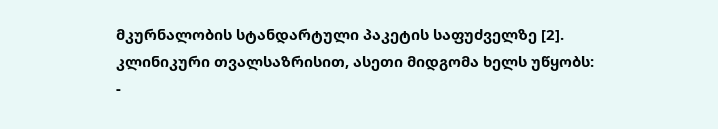მკურნალობის სტანდარტული პაკეტის საფუძველზე [2].
კლინიკური თვალსაზრისით, ასეთი მიდგომა ხელს უწყობს:
-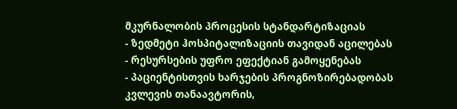მკურნალობის პროცესის სტანდარტიზაციას
- ზედმეტი ჰოსპიტალიზაციის თავიდან აცილებას
- რესურსების უფრო ეფექტიან გამოყენებას
- პაციენტისთვის ხარჯების პროგნოზირებადობას
კვლევის თანაავტორის,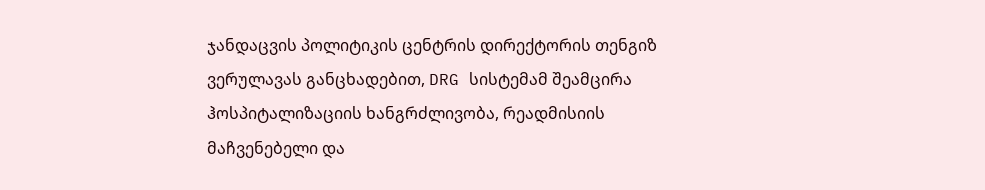ჯანდაცვის პოლიტიკის ცენტრის დირექტორის თენგიზ ვერულავას განცხადებით, DRG სისტემამ შეამცირა ჰოსპიტალიზაციის ხანგრძლივობა, რეადმისიის მაჩვენებელი და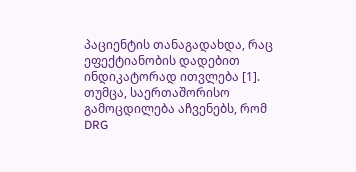პაციენტის თანაგადახდა, რაც ეფექტიანობის დადებით ინდიკატორად ითვლება [1].
თუმცა, საერთაშორისო გამოცდილება აჩვენებს, რომ DRG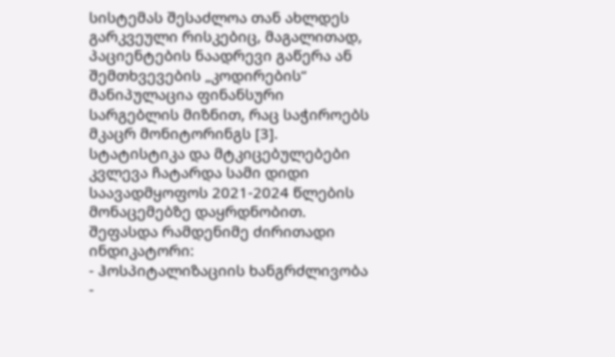სისტემას შესაძლოა თან ახლდეს გარკვეული რისკებიც, მაგალითად, პაციენტების ნაადრევი გაწერა ან შემთხვევების „კოდირების“ მანიპულაცია ფინანსური სარგებლის მიზნით, რაც საჭიროებს მკაცრ მონიტორინგს [3].
სტატისტიკა და მტკიცებულებები
კვლევა ჩატარდა სამი დიდი საავადმყოფოს 2021-2024 წლების მონაცემებზე დაყრდნობით. შეფასდა რამდენიმე ძირითადი ინდიკატორი:
- ჰოსპიტალიზაციის ხანგრძლივობა
-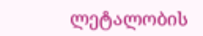ლეტალობის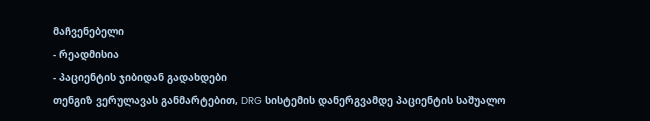მაჩვენებელი
- რეადმისია
- პაციენტის ჯიბიდან გადახდები
თენგიზ ვერულავას განმარტებით, DRG სისტემის დანერგვამდე პაციენტის საშუალო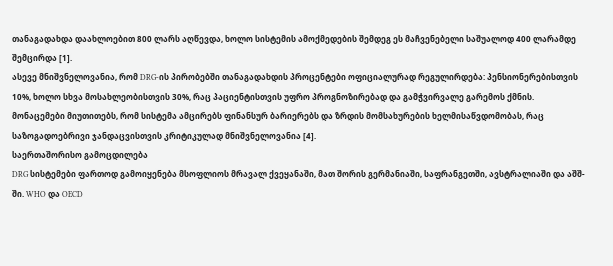თანაგადახდა დაახლოებით 800 ლარს აღწევდა, ხოლო სისტემის ამოქმედების შემდეგ ეს მაჩვენებელი საშუალოდ 400 ლარამდე შემცირდა [1].
ასევე მნიშვნელოვანია, რომ DRG-ის პირობებში თანაგადახდის პროცენტები ოფიციალურად რეგულირდება: პენსიონერებისთვის 10%, ხოლო სხვა მოსახლეობისთვის 30%, რაც პაციენტისთვის უფრო პროგნოზირებად და გამჭვირვალე გარემოს ქმნის.
მონაცემები მიუთითებს, რომ სისტემა ამცირებს ფინანსურ ბარიერებს და ზრდის მომსახურების ხელმისაწვდომობას, რაც საზოგადოებრივი ჯანდაცვისთვის კრიტიკულად მნიშვნელოვანია [4].
საერთაშორისო გამოცდილება
DRG სისტემები ფართოდ გამოიყენება მსოფლიოს მრავალ ქვეყანაში, მათ შორის გერმანიაში, საფრანგეთში, ავსტრალიაში და აშშ-ში. WHO და OECD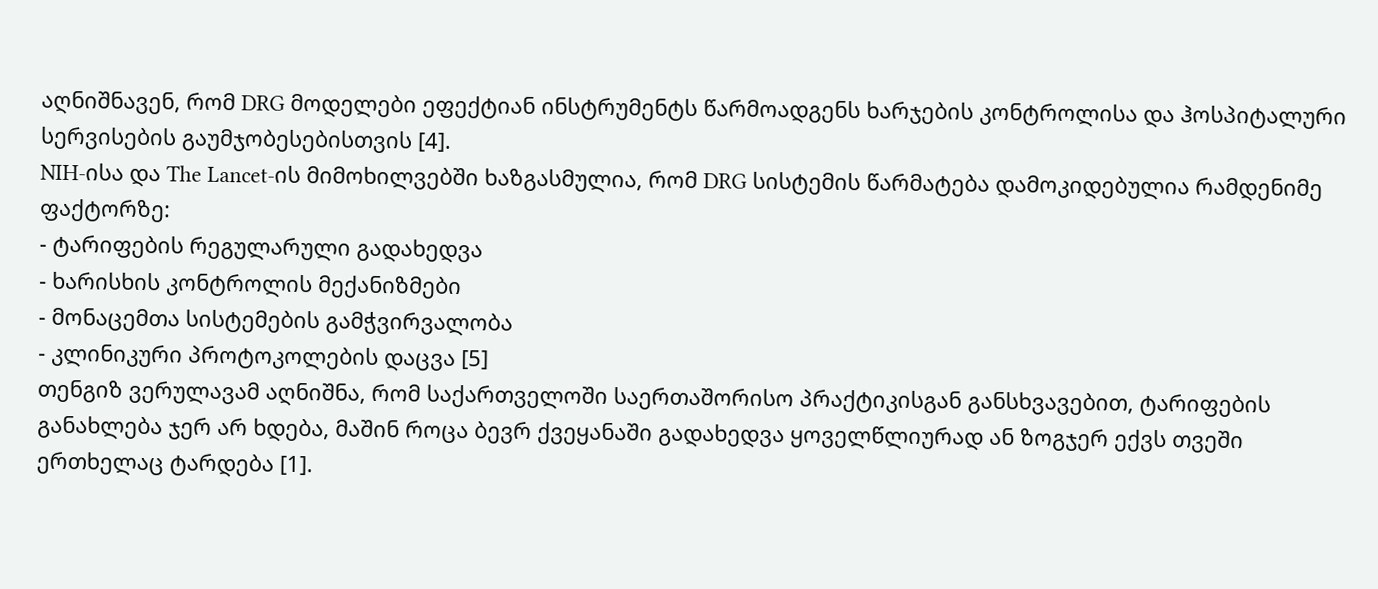აღნიშნავენ, რომ DRG მოდელები ეფექტიან ინსტრუმენტს წარმოადგენს ხარჯების კონტროლისა და ჰოსპიტალური სერვისების გაუმჯობესებისთვის [4].
NIH-ისა და The Lancet-ის მიმოხილვებში ხაზგასმულია, რომ DRG სისტემის წარმატება დამოკიდებულია რამდენიმე ფაქტორზე:
- ტარიფების რეგულარული გადახედვა
- ხარისხის კონტროლის მექანიზმები
- მონაცემთა სისტემების გამჭვირვალობა
- კლინიკური პროტოკოლების დაცვა [5]
თენგიზ ვერულავამ აღნიშნა, რომ საქართველოში საერთაშორისო პრაქტიკისგან განსხვავებით, ტარიფების განახლება ჯერ არ ხდება, მაშინ როცა ბევრ ქვეყანაში გადახედვა ყოველწლიურად ან ზოგჯერ ექვს თვეში ერთხელაც ტარდება [1].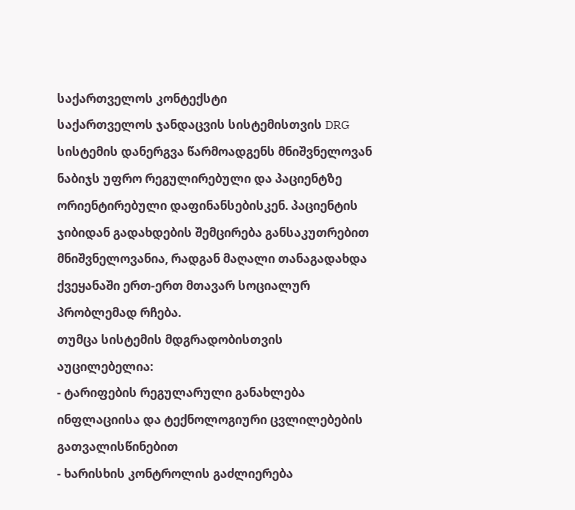საქართველოს კონტექსტი
საქართველოს ჯანდაცვის სისტემისთვის DRG სისტემის დანერგვა წარმოადგენს მნიშვნელოვან ნაბიჯს უფრო რეგულირებული და პაციენტზე ორიენტირებული დაფინანსებისკენ. პაციენტის ჯიბიდან გადახდების შემცირება განსაკუთრებით მნიშვნელოვანია, რადგან მაღალი თანაგადახდა ქვეყანაში ერთ-ერთ მთავარ სოციალურ პრობლემად რჩება.
თუმცა სისტემის მდგრადობისთვის აუცილებელია:
- ტარიფების რეგულარული განახლება ინფლაციისა და ტექნოლოგიური ცვლილებების გათვალისწინებით
- ხარისხის კონტროლის გაძლიერება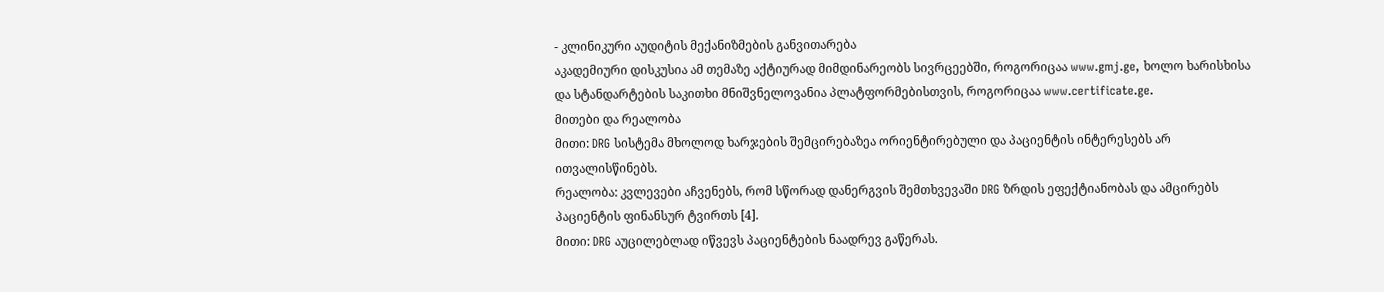- კლინიკური აუდიტის მექანიზმების განვითარება
აკადემიური დისკუსია ამ თემაზე აქტიურად მიმდინარეობს სივრცეებში, როგორიცაა www.gmj.ge, ხოლო ხარისხისა და სტანდარტების საკითხი მნიშვნელოვანია პლატფორმებისთვის, როგორიცაა www.certificate.ge.
მითები და რეალობა
მითი: DRG სისტემა მხოლოდ ხარჯების შემცირებაზეა ორიენტირებული და პაციენტის ინტერესებს არ ითვალისწინებს.
რეალობა: კვლევები აჩვენებს, რომ სწორად დანერგვის შემთხვევაში DRG ზრდის ეფექტიანობას და ამცირებს პაციენტის ფინანსურ ტვირთს [4].
მითი: DRG აუცილებლად იწვევს პაციენტების ნაადრევ გაწერას.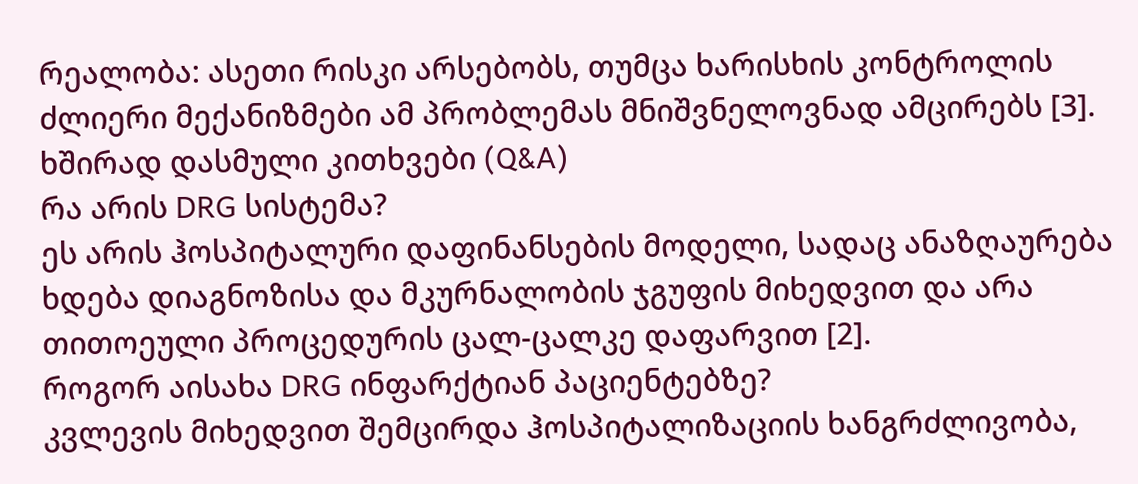რეალობა: ასეთი რისკი არსებობს, თუმცა ხარისხის კონტროლის ძლიერი მექანიზმები ამ პრობლემას მნიშვნელოვნად ამცირებს [3].
ხშირად დასმული კითხვები (Q&A)
რა არის DRG სისტემა?
ეს არის ჰოსპიტალური დაფინანსების მოდელი, სადაც ანაზღაურება ხდება დიაგნოზისა და მკურნალობის ჯგუფის მიხედვით და არა თითოეული პროცედურის ცალ-ცალკე დაფარვით [2].
როგორ აისახა DRG ინფარქტიან პაციენტებზე?
კვლევის მიხედვით შემცირდა ჰოსპიტალიზაციის ხანგრძლივობა,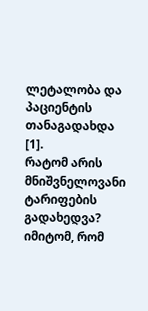ლეტალობა და პაციენტის თანაგადახდა [1].
რატომ არის მნიშვნელოვანი ტარიფების გადახედვა?
იმიტომ, რომ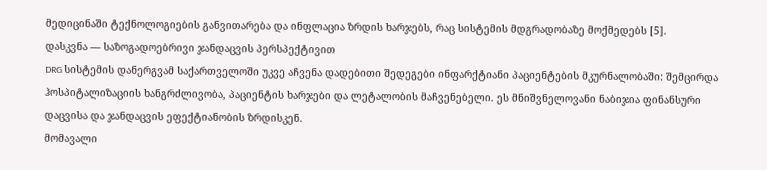მედიცინაში ტექნოლოგიების განვითარება და ინფლაცია ზრდის ხარჯებს, რაც სისტემის მდგრადობაზე მოქმედებს [5].
დასკვნა — საზოგადოებრივი ჯანდაცვის პერსპექტივით
DRG სისტემის დანერგვამ საქართველოში უკვე აჩვენა დადებითი შედეგები ინფარქტიანი პაციენტების მკურნალობაში: შემცირდა ჰოსპიტალიზაციის ხანგრძლივობა, პაციენტის ხარჯები და ლეტალობის მაჩვენებელი. ეს მნიშვნელოვანი ნაბიჯია ფინანსური დაცვისა და ჯანდაცვის ეფექტიანობის ზრდისკენ.
მომავალი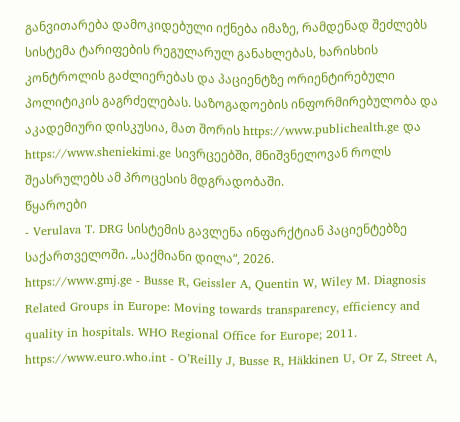განვითარება დამოკიდებული იქნება იმაზე, რამდენად შეძლებს სისტემა ტარიფების რეგულარულ განახლებას, ხარისხის კონტროლის გაძლიერებას და პაციენტზე ორიენტირებული პოლიტიკის გაგრძელებას. საზოგადოების ინფორმირებულობა და აკადემიური დისკუსია, მათ შორის https://www.publichealth.ge და https://www.sheniekimi.ge სივრცეებში, მნიშვნელოვან როლს შეასრულებს ამ პროცესის მდგრადობაში.
წყაროები
- Verulava T. DRG სისტემის გავლენა ინფარქტიან პაციენტებზე საქართველოში. „საქმიანი დილა“, 2026.
https://www.gmj.ge - Busse R, Geissler A, Quentin W, Wiley M. Diagnosis Related Groups in Europe: Moving towards transparency, efficiency and quality in hospitals. WHO Regional Office for Europe; 2011.
https://www.euro.who.int - O’Reilly J, Busse R, Häkkinen U, Or Z, Street A,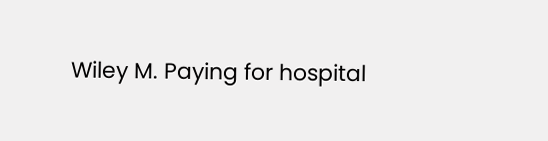Wiley M. Paying for hospital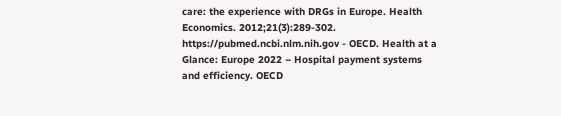care: the experience with DRGs in Europe. Health Economics. 2012;21(3):289-302.
https://pubmed.ncbi.nlm.nih.gov - OECD. Health at a Glance: Europe 2022 – Hospital payment systems and efficiency. OECD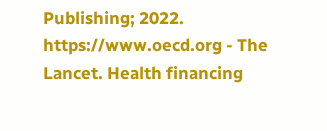Publishing; 2022.
https://www.oecd.org - The Lancet. Health financing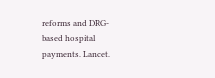reforms and DRG-based hospital payments. Lancet.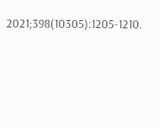2021;398(10305):1205-1210.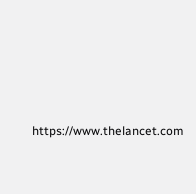https://www.thelancet.com